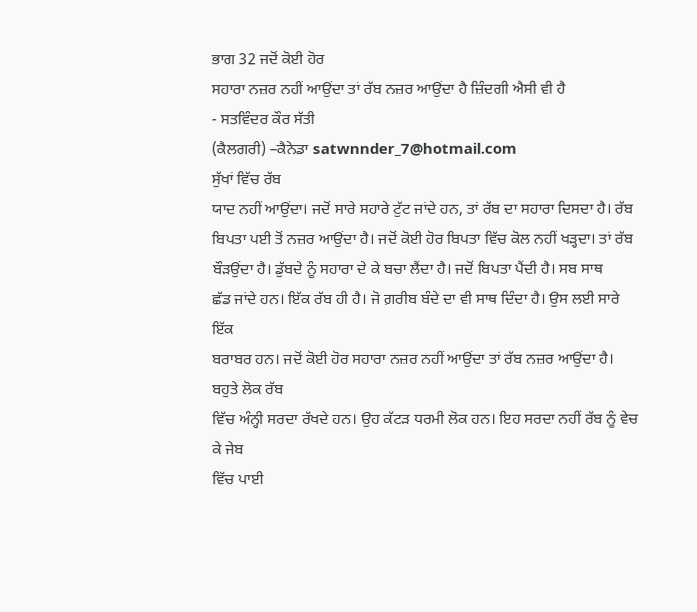ਭਾਗ 32 ਜਦੋਂ ਕੋਈ ਹੋਰ
ਸਹਾਰਾ ਨਜ਼ਰ ਨਹੀਂ ਆਉਂਦਾ ਤਾਂ ਰੱਬ ਨਜ਼ਰ ਆਉਂਦਾ ਹੈ ਜ਼ਿੰਦਗੀ ਐਸੀ ਵੀ ਹੈ
- ਸਤਵਿੰਦਰ ਕੌਰ ਸੱਤੀ
(ਕੈਲਗਰੀ) –ਕੈਨੇਡਾ satwnnder_7@hotmail.com
ਸੁੱਖਾਂ ਵਿੱਚ ਰੱਬ
ਯਾਦ ਨਹੀਂ ਆਉਂਦਾ। ਜਦੋਂ ਸਾਰੇ ਸਹਾਰੇ ਟੁੱਟ ਜਾਂਦੇ ਹਨ, ਤਾਂ ਰੱਬ ਦਾ ਸਹਾਰਾ ਦਿਸਦਾ ਹੈ। ਰੱਬ
ਬਿਪਤਾ ਪਈ ਤੋਂ ਨਜ਼ਰ ਆਉਂਦਾ ਹੈ। ਜਦੋਂ ਕੋਈ ਹੋਰ ਬਿਪਤਾ ਵਿੱਚ ਕੋਲ ਨਹੀਂ ਖੜ੍ਹਦਾ। ਤਾਂ ਰੱਬ
ਬੌੜਉਂਦਾ ਹੈ। ਡੁੱਬਦੇ ਨੂੰ ਸਹਾਰਾ ਦੇ ਕੇ ਬਚਾ ਲੈਂਦਾ ਹੈ। ਜਦੋਂ ਬਿਪਤਾ ਪੈਂਦੀ ਹੈ। ਸਬ ਸਾਥ
ਛੱਡ ਜਾਂਦੇ ਹਨ। ਇੱਕ ਰੱਬ ਹੀ ਹੈ। ਜੋ ਗ਼ਰੀਬ ਬੰਦੇ ਦਾ ਵੀ ਸਾਥ ਦਿੰਦਾ ਹੈ। ਉਸ ਲਈ ਸਾਰੇ ਇੱਕ
ਬਰਾਬਰ ਹਨ। ਜਦੋਂ ਕੋਈ ਹੋਰ ਸਹਾਰਾ ਨਜ਼ਰ ਨਹੀਂ ਆਉਂਦਾ ਤਾਂ ਰੱਬ ਨਜ਼ਰ ਆਉਂਦਾ ਹੈ। ਬਹੁਤੇ ਲੋਕ ਰੱਬ
ਵਿੱਚ ਅੰਨ੍ਹੀ ਸਰਦਾ ਰੱਖਦੇ ਹਨ। ਉਹ ਕੱਟੜ ਧਰਮੀ ਲੋਕ ਹਨ। ਇਹ ਸਰਦਾ ਨਹੀਂ ਰੱਬ ਨੂੰ ਵੇਚ ਕੇ ਜੇਬ
ਵਿੱਚ ਪਾਈ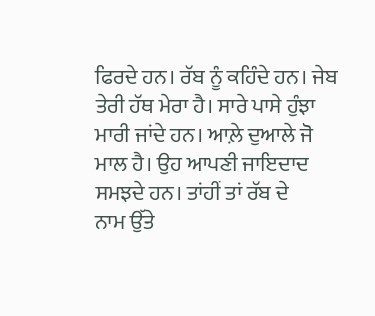ਫਿਰਦੇ ਹਨ। ਰੱਬ ਨੂੰ ਕਹਿੰਦੇ ਹਨ। ਜੇਬ ਤੇਰੀ ਹੱਥ ਮੇਰਾ ਹੈ। ਸਾਰੇ ਪਾਸੇ ਹੁੰਝਾ
ਮਾਰੀ ਜਾਂਦੇ ਹਨ। ਆਲ਼ੇ ਦੁਆਲੇ ਜੋ ਮਾਲ ਹੈ। ਉਹ ਆਪਣੀ ਜਾਇਦਾਦ ਸਮਝਦੇ ਹਨ। ਤਾਂਹੀਂ ਤਾਂ ਰੱਬ ਦੇ
ਨਾਮ ਉੱਤੇ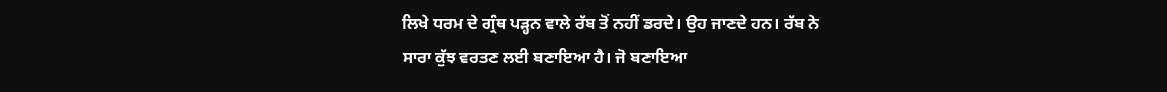ਲਿਖੇ ਧਰਮ ਦੇ ਗ੍ਰੰਥ ਪੜ੍ਹਨ ਵਾਲੇ ਰੱਬ ਤੋਂ ਨਹੀਂ ਡਰਦੇ। ਉਹ ਜਾਣਦੇ ਹਨ। ਰੱਬ ਨੇ
ਸਾਰਾ ਕੁੱਝ ਵਰਤਣ ਲਈ ਬਣਾਇਆ ਹੈ। ਜੋ ਬਣਾਇਆ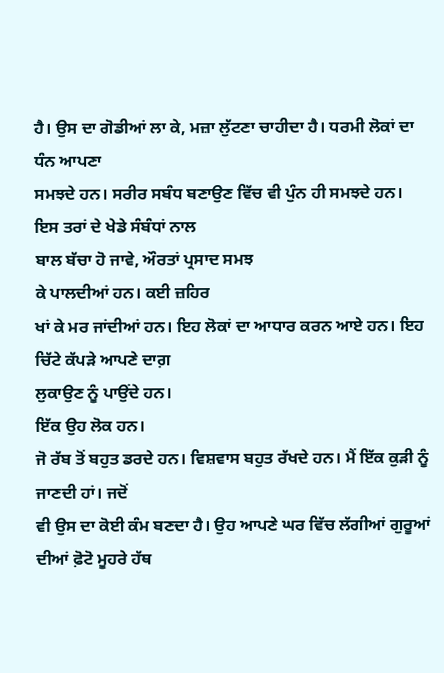ਹੈ। ਉਸ ਦਾ ਗੋਡੀਆਂ ਲਾ ਕੇ, ਮਜ਼ਾ ਲੁੱਟਣਾ ਚਾਹੀਦਾ ਹੈ। ਧਰਮੀ ਲੋਕਾਂ ਦਾ ਧੰਨ ਆਪਣਾ
ਸਮਝਦੇ ਹਨ। ਸਰੀਰ ਸਬੰਧ ਬਣਾਉਣ ਵਿੱਚ ਵੀ ਪੁੰਨ ਹੀ ਸਮਝਦੇ ਹਨ। ਇਸ ਤਰਾਂ ਦੇ ਖੇਡੇ ਸੰਬੰਧਾਂ ਨਾਲ
ਬਾਲ ਬੱਚਾ ਹੋ ਜਾਵੇ, ਔਰਤਾਂ ਪ੍ਰਸਾਦ ਸਮਝ
ਕੇ ਪਾਲਦੀਆਂ ਹਨ। ਕਈ ਜ਼ਹਿਰ
ਖਾਂ ਕੇ ਮਰ ਜਾਂਦੀਆਂ ਹਨ। ਇਹ ਲੋਕਾਂ ਦਾ ਆਧਾਰ ਕਰਨ ਆਏ ਹਨ। ਇਹ ਚਿੱਟੇ ਕੱਪੜੇ ਆਪਣੇ ਦਾਗ਼
ਲੁਕਾਉਣ ਨੂੰ ਪਾਉਂਦੇ ਹਨ।
ਇੱਕ ਉਹ ਲੋਕ ਹਨ।
ਜੋ ਰੱਬ ਤੋਂ ਬਹੁਤ ਡਰਦੇ ਹਨ। ਵਿਸ਼ਵਾਸ ਬਹੁਤ ਰੱਖਦੇ ਹਨ। ਮੈਂ ਇੱਕ ਕੁੜੀ ਨੂੰ ਜਾਣਦੀ ਹਾਂ। ਜਦੋਂ
ਵੀ ਉਸ ਦਾ ਕੋਈ ਕੰਮ ਬਣਦਾ ਹੈ। ਉਹ ਆਪਣੇ ਘਰ ਵਿੱਚ ਲੱਗੀਆਂ ਗੁਰੂਆਂ ਦੀਆਂ ਫ਼ੋਟੋ ਮੂਹਰੇ ਹੱਥ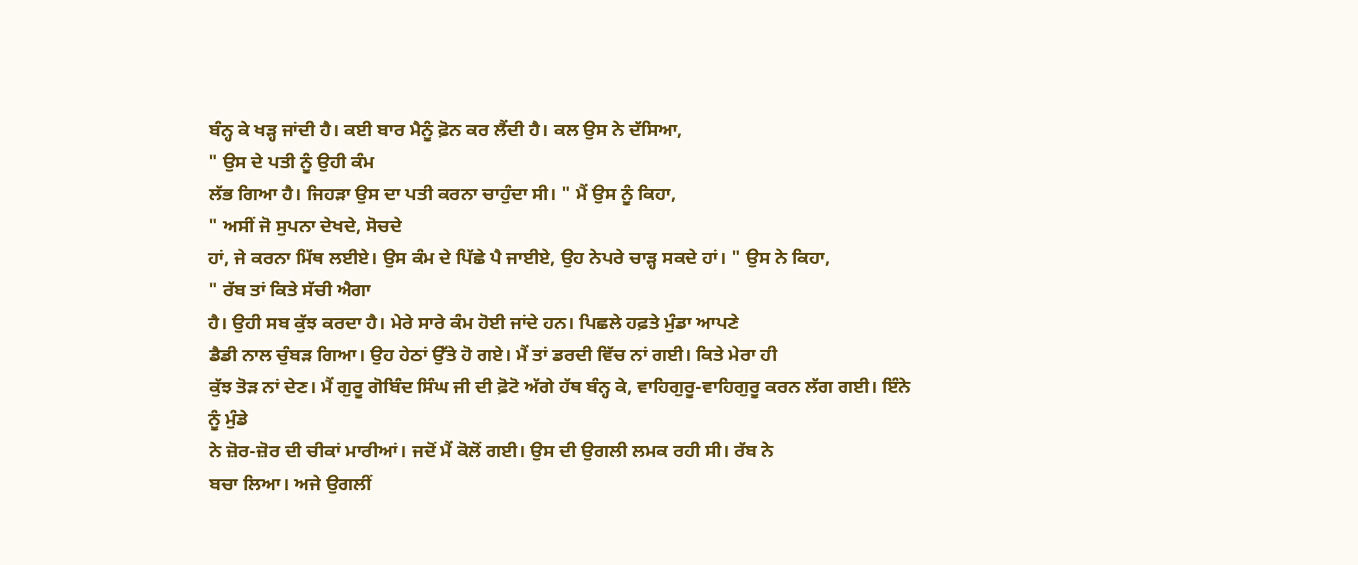ਬੰਨ੍ਹ ਕੇ ਖੜ੍ਹ ਜਾਂਦੀ ਹੈ। ਕਈ ਬਾਰ ਮੈਨੂੰ ਫ਼ੋਨ ਕਰ ਲੈਂਦੀ ਹੈ। ਕਲ ਉਸ ਨੇ ਦੱਸਿਆ,
" ਉਸ ਦੇ ਪਤੀ ਨੂੰ ਉਹੀ ਕੰਮ
ਲੱਭ ਗਿਆ ਹੈ। ਜਿਹੜਾ ਉਸ ਦਾ ਪਤੀ ਕਰਨਾ ਚਾਹੁੰਦਾ ਸੀ। " ਮੈਂ ਉਸ ਨੂੰ ਕਿਹਾ,
" ਅਸੀਂ ਜੋ ਸੁਪਨਾ ਦੇਖਦੇ, ਸੋਚਦੇ
ਹਾਂ, ਜੇ ਕਰਨਾ ਮਿੱਥ ਲਈਏ। ਉਸ ਕੰਮ ਦੇ ਪਿੱਛੇ ਪੈ ਜਾਈਏ, ਉਹ ਨੇਪਰੇ ਚਾੜ੍ਹ ਸਕਦੇ ਹਾਂ। " ਉਸ ਨੇ ਕਿਹਾ,
" ਰੱਬ ਤਾਂ ਕਿਤੇ ਸੱਚੀ ਐਗਾ
ਹੈ। ਉਹੀ ਸਬ ਕੁੱਝ ਕਰਦਾ ਹੈ। ਮੇਰੇ ਸਾਰੇ ਕੰਮ ਹੋਈ ਜਾਂਦੇ ਹਨ। ਪਿਛਲੇ ਹਫ਼ਤੇ ਮੁੰਡਾ ਆਪਣੇ
ਡੈਡੀ ਨਾਲ ਚੁੰਬੜ ਗਿਆ। ਉਹ ਹੇਠਾਂ ਉੱਤੇ ਹੋ ਗਏ। ਮੈਂ ਤਾਂ ਡਰਦੀ ਵਿੱਚ ਨਾਂ ਗਈ। ਕਿਤੇ ਮੇਰਾ ਹੀ
ਕੁੱਝ ਤੋੜ ਨਾਂ ਦੇਣ। ਮੈਂ ਗੁਰੂ ਗੋਬਿੰਦ ਸਿੰਘ ਜੀ ਦੀ ਫ਼ੋਟੋ ਅੱਗੇ ਹੱਥ ਬੰਨ੍ਹ ਕੇ, ਵਾਹਿਗੁਰੂ-ਵਾਹਿਗੁਰੂ ਕਰਨ ਲੱਗ ਗਈ। ਇੰਨੇ ਨੂੰ ਮੁੰਡੇ
ਨੇ ਜ਼ੋਰ-ਜ਼ੋਰ ਦੀ ਚੀਕਾਂ ਮਾਰੀਆਂ। ਜਦੋਂ ਮੈਂ ਕੋਲੋਂ ਗਈ। ਉਸ ਦੀ ਉਗਲੀ ਲਮਕ ਰਹੀ ਸੀ। ਰੱਬ ਨੇ
ਬਚਾ ਲਿਆ। ਅਜੇ ਉਗਲੀਂ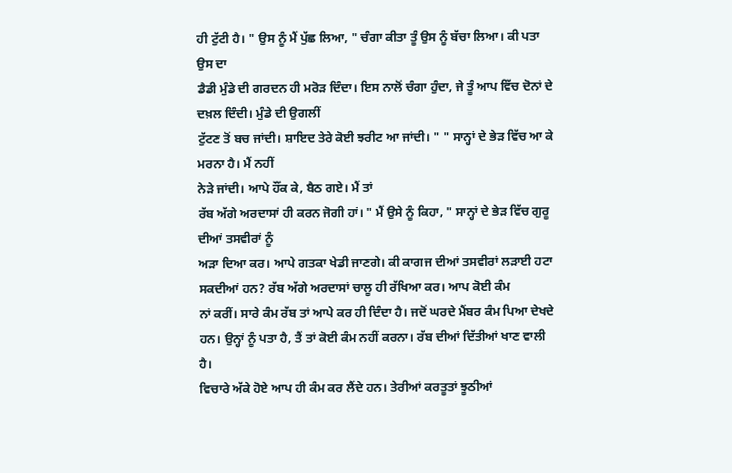ਹੀ ਟੁੱਟੀ ਹੈ। " ਉਸ ਨੂੰ ਮੈਂ ਪੁੱਛ ਲਿਆ, " ਚੰਗਾ ਕੀਤਾ ਤੂੰ ਉਸ ਨੂੰ ਬੱਚਾ ਲਿਆ। ਕੀ ਪਤਾ ਉਸ ਦਾ
ਡੈਡੀ ਮੁੰਡੇ ਦੀ ਗਰਦਨ ਹੀ ਮਰੋੜ ਦਿੰਦਾ। ਇਸ ਨਾਲੋਂ ਚੰਗਾ ਹੁੰਦਾ, ਜੇ ਤੂੰ ਆਪ ਵਿੱਚ ਦੋਨਾਂ ਦੇ ਦਖ਼ਲ ਦਿੰਦੀ। ਮੁੰਡੇ ਦੀ ਉਗਲੀਂ
ਟੁੱਟਣ ਤੋਂ ਬਚ ਜਾਂਦੀ। ਸ਼ਾਇਦ ਤੇਰੇ ਕੋਈ ਝਰੀਟ ਆ ਜਾਂਦੀ। " " ਸਾਨ੍ਹਾਂ ਦੇ ਭੇੜ ਵਿੱਚ ਆ ਕੇ ਮਰਨਾ ਹੈ। ਮੈਂ ਨਹੀਂ
ਨੇੜੇ ਜਾਂਦੀ। ਆਪੇ ਹੌਂਕ ਕੇ, ਬੈਠ ਗਏ। ਮੈਂ ਤਾਂ
ਰੱਬ ਅੱਗੇ ਅਰਦਾਸਾਂ ਹੀ ਕਰਨ ਜੋਗੀ ਹਾਂ। " ਮੈਂ ਉਸੇ ਨੂੰ ਕਿਹਾ, " ਸਾਨ੍ਹਾਂ ਦੇ ਭੇੜ ਵਿੱਚ ਗੁਰੂ ਦੀਆਂ ਤਸਵੀਰਾਂ ਨੂੰ
ਅੜਾ ਦਿਆ ਕਰ। ਆਪੇ ਗਤਕਾ ਖੇਡੀ ਜਾਣਗੇ। ਕੀ ਕਾਗਜ ਦੀਆਂ ਤਸਵੀਰਾਂ ਲੜਾਈ ਹਟਾ ਸਕਦੀਆਂ ਹਨ? ਰੱਬ ਅੱਗੇ ਅਰਦਾਸਾਂ ਚਾਲੂ ਹੀ ਰੱਖਿਆ ਕਰ। ਆਪ ਕੋਈ ਕੰਮ
ਨਾਂ ਕਰੀਂ। ਸਾਰੇ ਕੰਮ ਰੱਬ ਤਾਂ ਆਪੇ ਕਰ ਹੀ ਦਿੰਦਾ ਹੈ। ਜਦੋਂ ਘਰਦੇ ਮੈਂਬਰ ਕੰਮ ਪਿਆ ਦੇਖਦੇ
ਹਨ। ਉਨ੍ਹਾਂ ਨੂੰ ਪਤਾ ਹੈ, ਤੈਂ ਤਾਂ ਕੋਈ ਕੰਮ ਨਹੀਂ ਕਰਨਾ। ਰੱਬ ਦੀਆਂ ਦਿੱਤੀਆਂ ਖਾਣ ਵਾਲੀ ਹੈ।
ਵਿਚਾਰੇ ਅੱਕੇ ਹੋਏ ਆਪ ਹੀ ਕੰਮ ਕਰ ਲੈਂਦੇ ਹਨ। ਤੇਰੀਆਂ ਕਰਤੂਤਾਂ ਝੂਠੀਆਂ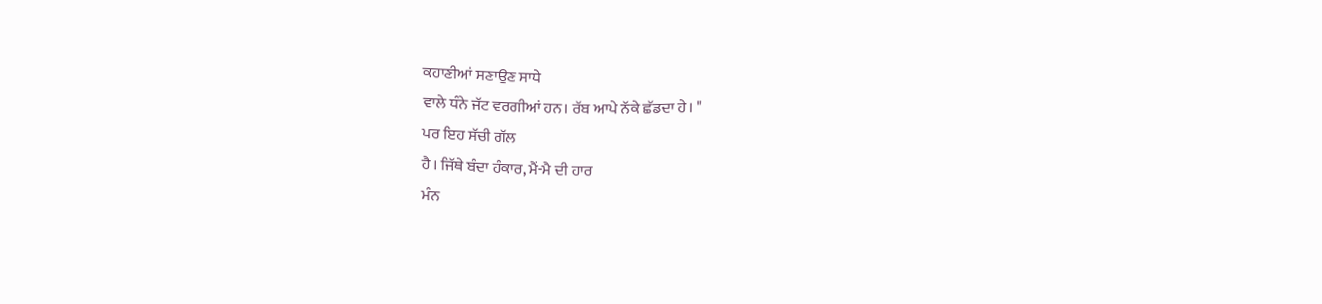ਕਹਾਣੀਆਂ ਸਣਾਉਣ ਸਾਧੇ
ਵਾਲੇ ਧੰਨੇ ਜੱਟ ਵਰਗੀਆਂ ਹਨ। ਰੱਬ ਆਪੇ ਨੱਕੇ ਛੱਡਦਾ ਹੇ। "
ਪਰ ਇਹ ਸੱਚੀ ਗੱਲ
ਹੈ। ਜਿੱਥੇ ਬੰਦਾ ਹੰਕਾਰ, ਮੈਂ-ਮੈ ਦੀ ਹਾਰ
ਮੰਨ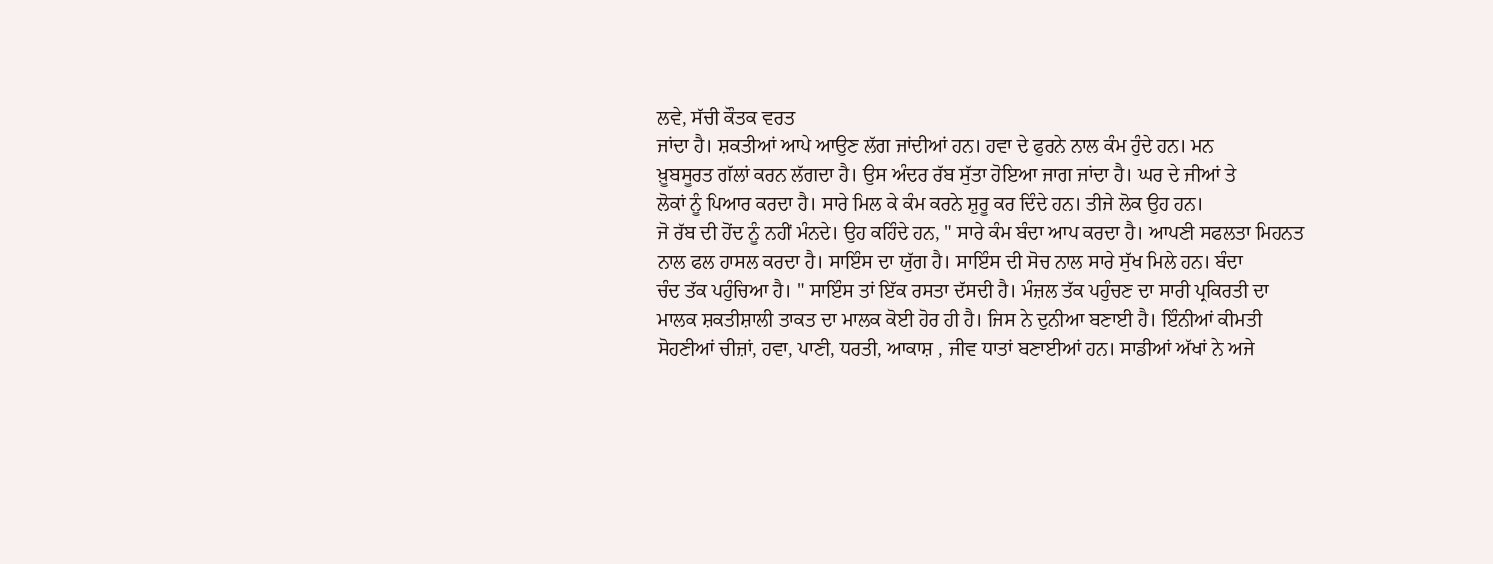ਲਵੇ, ਸੱਚੀ ਕੌਤਕ ਵਰਤ
ਜਾਂਦਾ ਹੈ। ਸ਼ਕਤੀਆਂ ਆਪੇ ਆਉਣ ਲੱਗ ਜਾਂਦੀਆਂ ਹਨ। ਹਵਾ ਦੇ ਫੁਰਨੇ ਨਾਲ ਕੰਮ ਹੁੰਦੇ ਹਨ। ਮਨ
ਖ਼ੂਬਸੂਰਤ ਗੱਲਾਂ ਕਰਨ ਲੱਗਦਾ ਹੈ। ਉਸ ਅੰਦਰ ਰੱਬ ਸੁੱਤਾ ਹੋਇਆ ਜਾਗ ਜਾਂਦਾ ਹੈ। ਘਰ ਦੇ ਜੀਆਂ ਤੇ
ਲੋਕਾਂ ਨੂੰ ਪਿਆਰ ਕਰਦਾ ਹੈ। ਸਾਰੇ ਮਿਲ ਕੇ ਕੰਮ ਕਰਨੇ ਸ਼ੁਰੂ ਕਰ ਦਿੰਦੇ ਹਨ। ਤੀਜੇ ਲੋਕ ਉਹ ਹਨ।
ਜੋ ਰੱਬ ਦੀ ਹੋਂਦ ਨੂੰ ਨਹੀਂ ਮੰਨਦੇ। ਉਹ ਕਹਿੰਦੇ ਹਨ, " ਸਾਰੇ ਕੰਮ ਬੰਦਾ ਆਪ ਕਰਦਾ ਹੈ। ਆਪਣੀ ਸਫਲਤਾ ਮਿਹਨਤ
ਨਾਲ ਫਲ ਹਾਸਲ ਕਰਦਾ ਹੈ। ਸਾਇੰਸ ਦਾ ਯੁੱਗ ਹੈ। ਸਾਇੰਸ ਦੀ ਸੋਚ ਨਾਲ ਸਾਰੇ ਸੁੱਖ ਮਿਲੇ ਹਨ। ਬੰਦਾ
ਚੰਦ ਤੱਕ ਪਹੁੰਚਿਆ ਹੈ। " ਸਾਇੰਸ ਤਾਂ ਇੱਕ ਰਸਤਾ ਦੱਸਦੀ ਹੈ। ਮੰਜ਼ਲ ਤੱਕ ਪਹੁੰਚਣ ਦਾ ਸਾਰੀ ਪ੍ਰਕਿਰਤੀ ਦਾ
ਮਾਲਕ ਸ਼ਕਤੀਸ਼ਾਲੀ ਤਾਕਤ ਦਾ ਮਾਲਕ ਕੋਈ ਹੋਰ ਹੀ ਹੈ। ਜਿਸ ਨੇ ਦੁਨੀਆ ਬਣਾਈ ਹੈ। ਇੰਨੀਆਂ ਕੀਮਤੀ
ਸੋਹਣੀਆਂ ਚੀਜ਼ਾਂ, ਹਵਾ, ਪਾਣੀ, ਧਰਤੀ, ਆਕਾਸ਼ , ਜੀਵ ਧਾਤਾਂ ਬਣਾਈਆਂ ਹਨ। ਸਾਡੀਆਂ ਅੱਖਾਂ ਨੇ ਅਜੇ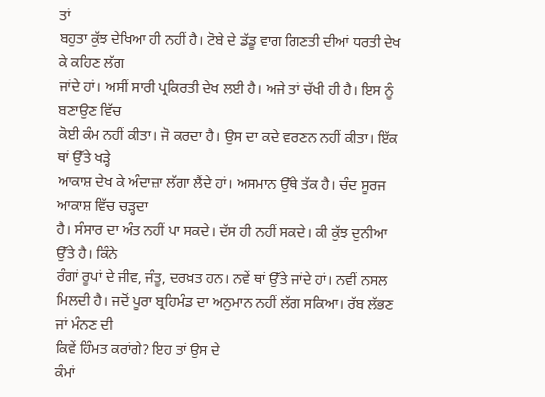ਤਾਂ
ਬਹੁਤਾ ਕੁੱਝ ਦੇਖਿਆ ਹੀ ਨਹੀਂ ਹੈ। ਟੋਬੇ ਦੇ ਡੱਡੂ ਵਾਗ ਗਿਣਤੀ ਦੀਆਂ ਧਰਤੀ ਦੇਖ ਕੇ ਕਹਿਣ ਲੱਗ
ਜਾਂਦੇ ਹਾਂ। ਅਸੀਂ ਸਾਰੀ ਪ੍ਰਕਿਰਤੀ ਦੇਖ ਲਈ ਹੈ। ਅਜੇ ਤਾਂ ਚੱਖੀ ਹੀ ਹੈ। ਇਸ ਨੂੰ ਬਣਾਉਣ ਵਿੱਚ
ਕੋਈ ਕੰਮ ਨਹੀਂ ਕੀਤਾ। ਜੋ ਕਰਦਾ ਹੈ। ਉਸ ਦਾ ਕਦੇ ਵਰਣਨ ਨਹੀਂ ਕੀਤਾ। ਇੱਕ ਥਾਂ ਉੱਤੇ ਖੜ੍ਹੇ
ਆਕਾਸ਼ ਦੇਖ ਕੇ ਅੰਦਾਜ਼ਾ ਲੱਗਾ ਲੈਂਦੇ ਹਾਂ। ਅਸਮਾਨ ਉੱਥੇ ਤੱਕ ਹੈ। ਚੰਦ ਸੂਰਜ ਆਕਾਸ਼ ਵਿੱਚ ਚੜ੍ਹਦਾ
ਹੈ। ਸੰਸਾਰ ਦਾ ਅੰਤ ਨਹੀਂ ਪਾ ਸਕਦੇ। ਦੱਸ ਹੀ ਨਹੀਂ ਸਕਦੇ। ਕੀ ਕੁੱਝ ਦੁਨੀਆ ਉੱਤੇ ਹੈ। ਕਿੰਨੇ
ਰੰਗਾਂ ਰੂਪਾਂ ਦੇ ਜੀਵ, ਜੰਤੂ, ਦਰਖ਼ਤ ਹਨ। ਨਵੇਂ ਥਾਂ ਉੱਤੇ ਜਾਂਦੇ ਹਾਂ। ਨਵੀਂ ਨਸਲ
ਮਿਲਦੀ ਹੈ। ਜਦੋਂ ਪੂਰਾ ਬ੍ਰਹਿਮੰਡ ਦਾ ਅਨੁਮਾਨ ਨਹੀਂ ਲੱਗ ਸਕਿਆ। ਰੱਬ ਲੱਭਣ ਜਾਂ ਮੰਨਣ ਦੀ
ਕਿਵੇਂ ਹਿੰਮਤ ਕਰਾਂਗੇ? ਇਹ ਤਾਂ ਉਸ ਦੇ
ਕੰਮਾਂ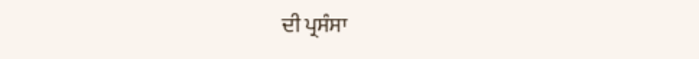ਦੀ ਪ੍ਰਸੰਸਾ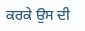ਕਰਕੇ ਉਸ ਦੀ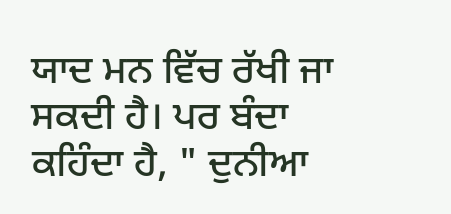ਯਾਦ ਮਨ ਵਿੱਚ ਰੱਖੀ ਜਾ ਸਕਦੀ ਹੈ। ਪਰ ਬੰਦਾ
ਕਹਿੰਦਾ ਹੈ, " ਦੁਨੀਆ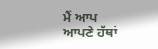ਮੈਂ ਆਪ
ਆਪਣੇ ਹੱਥਾਂ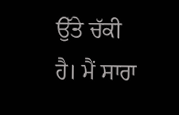ਉੱਤੇ ਚੱਕੀ ਹੈ। ਮੈਂ ਸਾਰਾ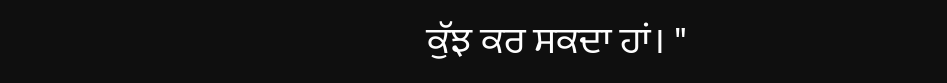ਕੁੱਝ ਕਰ ਸਕਦਾ ਹਾਂ। "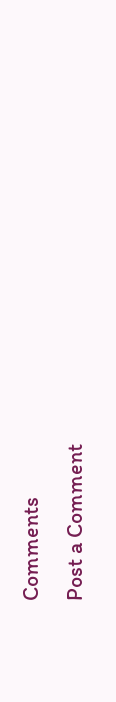Comments
Post a Comment